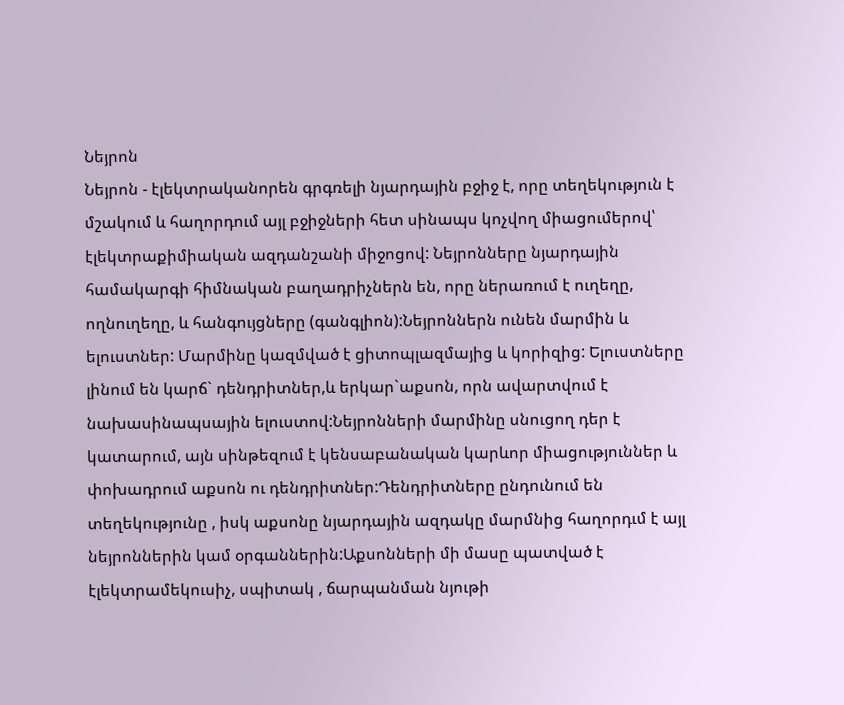Նեյրոն
Նեյրոն - էլեկտրականորեն գրգռելի նյարդային բջիջ է, որը տեղեկություն է մշակում և հաղորդում այլ բջիջների հետ սինապս կոչվող միացումերով՝ էլեկտրաքիմիական ազդանշանի միջոցով: Նեյրոնները նյարդային համակարգի հիմնական բաղադրիչներն են, որը ներառում է ուղեղը, ողնուղեղը, և հանգույցները (գանգլիոն):Նեյրոններն ունեն մարմին և ելուստներ: Մարմինը կազմված է ցիտոպլազմայից և կորիզից: Ելուստները լինում են կարճ` դենդրիտներ,և երկար`աքսոն, որն ավարտվում է նախասինապսային ելուստով:Նեյրոնների մարմինը սնուցող դեր է կատարում, այն սինթեզում է կենսաբանական կարևոր միացություններ և փոխադրում աքսոն ու դենդրիտներ:Դենդրիտները ընդունում են տեղեկությունը , իսկ աքսոնը նյարդային ազդակը մարմնից հաղորդւմ է այլ նեյրոններին կամ օրգաններին:Աքսոնների մի մասը պատված է էլեկտրամեկուսիչ, սպիտակ , ճարպանման նյութի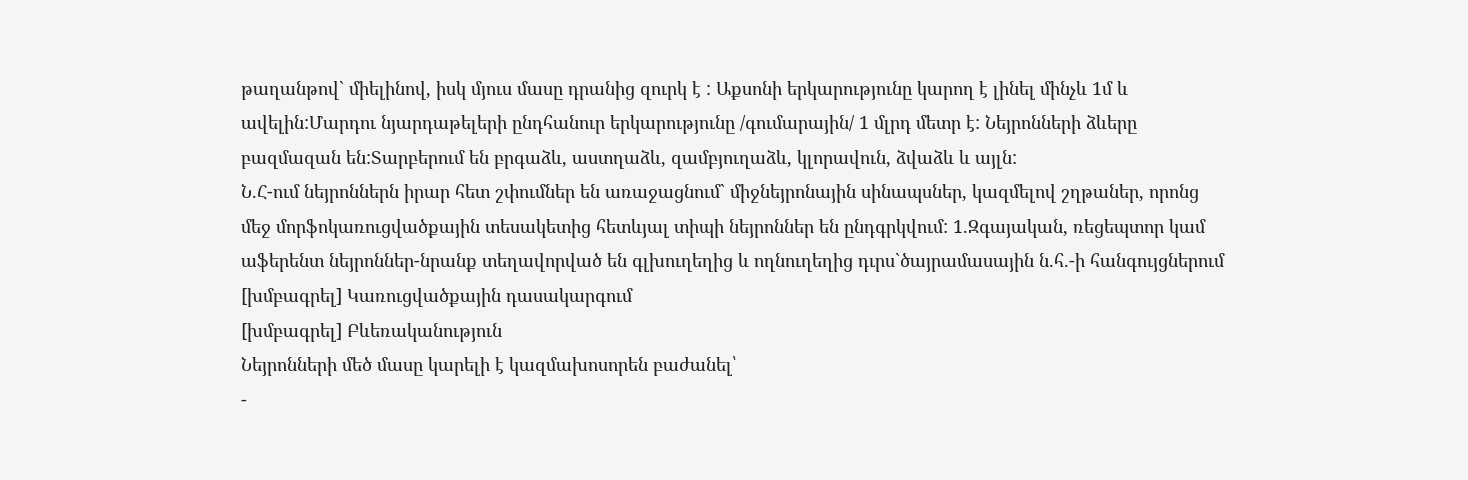թաղանթով` միելինով, իսկ մյուս մասը դրանից զուրկ է : Աքսոնի երկարությունը կարող է լինել մինչև 1մ և ավելին:Մարդու նյարդաթելերի ընդհանուր երկարությունը /գումարային/ 1 մլրդ մետր է: Նեյրոնների ձևերը բազմազան են:Տարբերում են բրգաձև, աստղաձև, զամբյուղաձև, կլորավուն, ձվաձև և այլն:
Ն.Հ-ում նեյրոններն իրար հետ շփումներ են առաջացնում` միջնեյրոնային սինապսներ, կազմելով շղթաներ, որոնց մեջ մորֆոկառուցվածքային տեսակետից հետևյալ տիպի նեյրոններ են ընդգրկվում: 1.Զգայական, ռեցեպտոր կամ աֆերենտ նեյրոններ-նրանք տեղավորված են գլխուղեղից և ողնուղեղից դւրս`ծայրամասային ն.հ.-ի հանգույցներում
[խմբագրել] Կառուցվածքային դասակարգում
[խմբագրել] Բևեռականություն
Նեյրոնների մեծ մասը կարելի է կազմախոսորեն բաժանել՝
-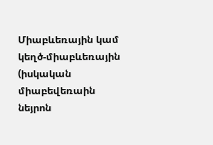Միաբևեռային կամ կեղծ-միաբևեռային (իսկական միաբեվեռաին նեյրոն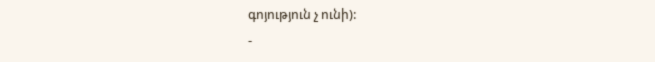գոյություն չ ունի):
-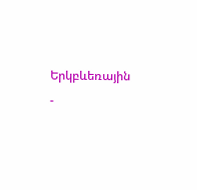Երկբևեռային
-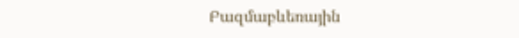Բազմաբևեռային